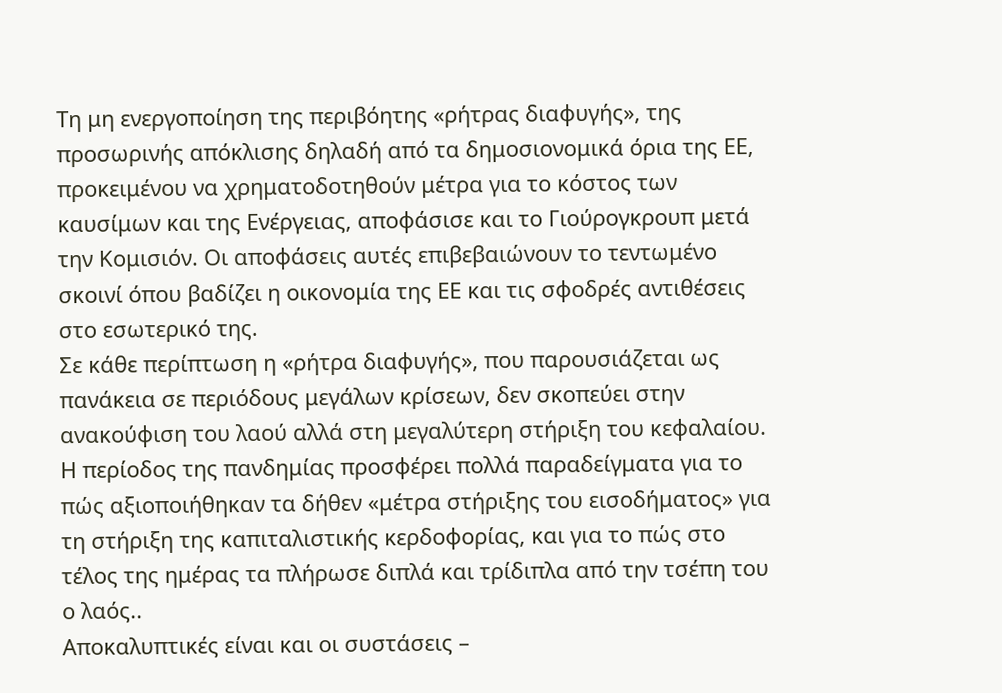Τη μη ενεργοποίηση της περιβόητης «ρήτρας διαφυγής», της προσωρινής απόκλισης δηλαδή από τα δημοσιονομικά όρια της ΕΕ, προκειμένου να χρηματοδοτηθούν μέτρα για το κόστος των καυσίμων και της Ενέργειας, αποφάσισε και το Γιούρογκρουπ μετά την Κομισιόν. Οι αποφάσεις αυτές επιβεβαιώνουν το τεντωμένο σκοινί όπου βαδίζει η οικονομία της ΕΕ και τις σφοδρές αντιθέσεις στο εσωτερικό της.
Σε κάθε περίπτωση η «ρήτρα διαφυγής», που παρουσιάζεται ως πανάκεια σε περιόδους μεγάλων κρίσεων, δεν σκοπεύει στην ανακούφιση του λαού αλλά στη μεγαλύτερη στήριξη του κεφαλαίου. Η περίοδος της πανδημίας προσφέρει πολλά παραδείγματα για το πώς αξιοποιήθηκαν τα δήθεν «μέτρα στήριξης του εισοδήματος» για τη στήριξη της καπιταλιστικής κερδοφορίας, και για το πώς στο τέλος της ημέρας τα πλήρωσε διπλά και τρίδιπλα από την τσέπη του ο λαός..
Αποκαλυπτικές είναι και οι συστάσεις –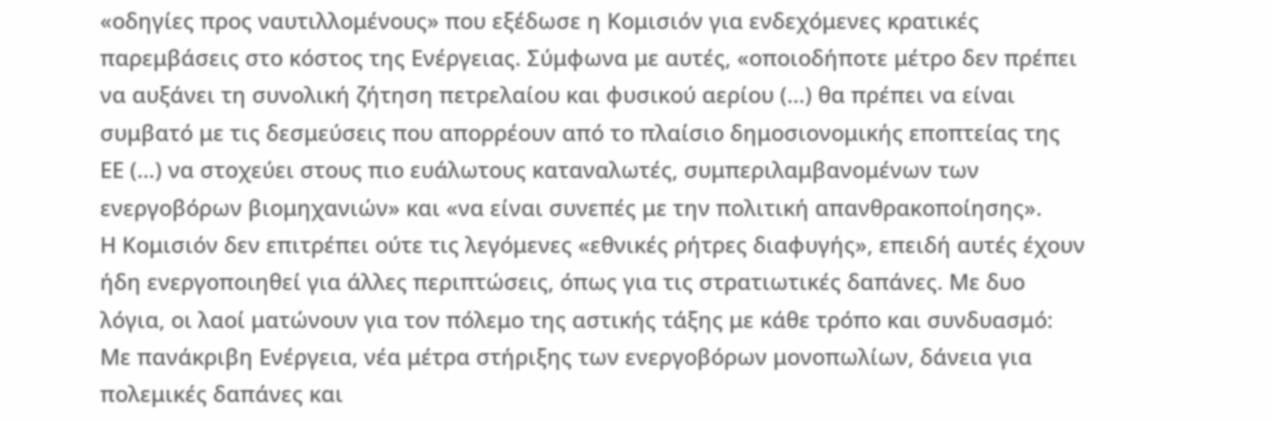«οδηγίες προς ναυτιλλομένους» που εξέδωσε η Κομισιόν για ενδεχόμενες κρατικές παρεμβάσεις στο κόστος της Ενέργειας. Σύμφωνα με αυτές, «οποιοδήποτε μέτρο δεν πρέπει να αυξάνει τη συνολική ζήτηση πετρελαίου και φυσικού αερίου (…) θα πρέπει να είναι συμβατό με τις δεσμεύσεις που απορρέουν από το πλαίσιο δημοσιονομικής εποπτείας της ΕΕ (…) να στοχεύει στους πιο ευάλωτους καταναλωτές, συμπεριλαμβανομένων των ενεργοβόρων βιομηχανιών» και «να είναι συνεπές με την πολιτική απανθρακοποίησης».
Η Κομισιόν δεν επιτρέπει ούτε τις λεγόμενες «εθνικές ρήτρες διαφυγής», επειδή αυτές έχουν ήδη ενεργοποιηθεί για άλλες περιπτώσεις, όπως για τις στρατιωτικές δαπάνες. Με δυο λόγια, οι λαοί ματώνουν για τον πόλεμο της αστικής τάξης με κάθε τρόπο και συνδυασμό: Με πανάκριβη Ενέργεια, νέα μέτρα στήριξης των ενεργοβόρων μονοπωλίων, δάνεια για πολεμικές δαπάνες και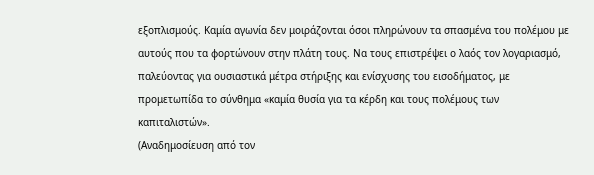εξοπλισμούς. Καμία αγωνία δεν μοιράζονται όσοι πληρώνουν τα σπασμένα του πολέμου με αυτούς που τα φορτώνουν στην πλάτη τους. Να τους επιστρέψει ο λαός τον λογαριασμό, παλεύοντας για ουσιαστικά μέτρα στήριξης και ενίσχυσης του εισοδήματος, με προμετωπίδα το σύνθημα «καμία θυσία για τα κέρδη και τους πολέμους των καπιταλιστών».
(Αναδημοσίευση από τον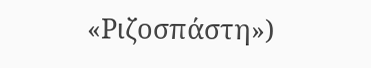«Ριζοσπάστη»)